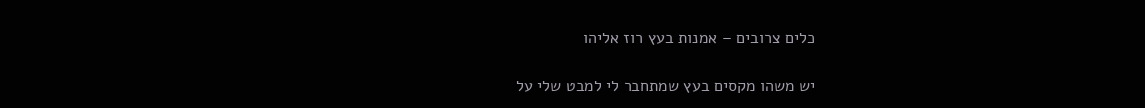כלים צרובים – אמנות בעץ רוז אליהו

יש משהו מקסים בעץ שמתחבר לי למבט שלי על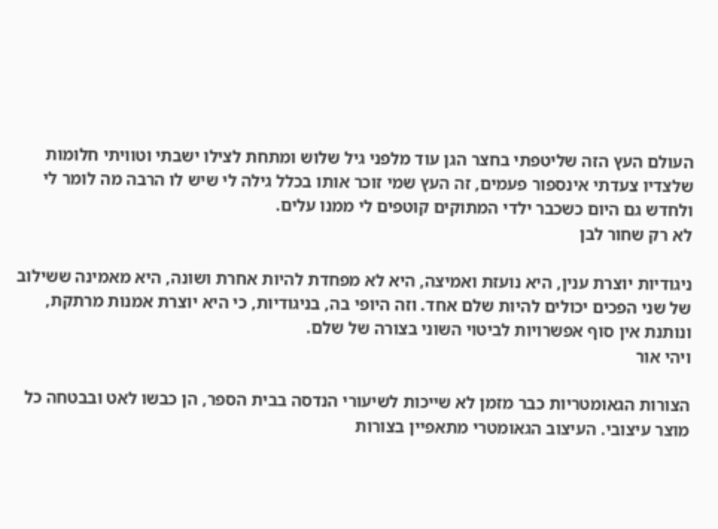העולם העץ הזה שליטפתי בחצר הגן עוד מלפני גיל שלוש ומתחת לצילו ישבתי וטוויתי חלומות שלצדיו צעדתי אינספור פעמים, זה העץ שמי זוכר אותו בכלל גילה לי שיש לו הרבה מה לומר לי ולחדש גם היום כשכבר ילדי המתוקים קוטפים לי ממנו עלים.
לא רק שחור לבן

ניגודיות יוצרת ענין, היא נועזת ואמיצה, היא לא מפחדת להיות אחרת ושונה, היא מאמינה ששילוב של שני הפכים יכולים להיות שלם אחד. וזה היופי בה, בניגודיות, כי היא יוצרת אמנות מרתקת, ונותנת אין סוף אפשרויות לביטוי השוני בצורה של שלם.
ויהי אור

הצורות הגאומטריות כבר מזמן לא שייכות לשיעורי הנדסה בבית הספר, הן כבשו לאט ובבטחה כל מוצר עיצובי. העיצוב הגאומטרי מתאפיין בצורות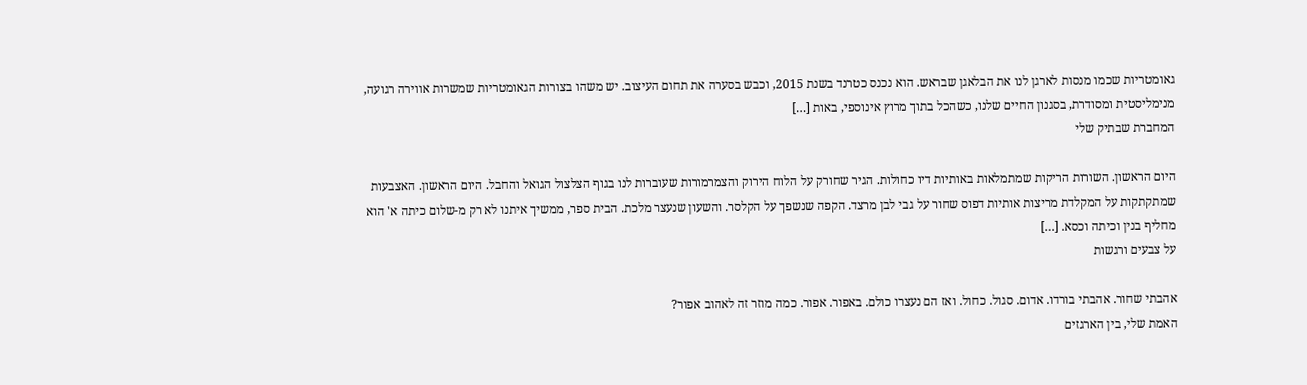גאומטריות שכמו מנסות לארגן לנו את הבלאגן שבראש. הוא נכנס כטרנד בשנת 2015, וכבש בסערה את תחום העיצוב. יש משהו בצורות הגאומטריות שמשרות אווירה רגועה, מנימליסטית ומסודרת, בסגנון החיים שלנו, כשהכל בתוך מרוץ אינוספי, באות […]
המחברת שבתיק שלי

היום הראשון. השורות הריקות שמתמלאות באותיות דיו כחולות. הגיר שחורק על הלוח הירוק והצמרמורות שעוברות לנו בגוף הצלצול הגואל והחבל. היום הראשון. האצבעות שמתקתקות על המקלדת מריצות אותיות דפוס שחור על גבי לבן מרצד. הקפה שנשפך על הקלסר. והשעון שנעצר מלכת. הבית ספר, ממשיך איתנו לא רק מ-שלום כיתה א' הוא מחליף בנין וכיתה וכסא. […]
על צבעים ורגשות

אהבתי שחור. אהבתי בורדו. אדום. סגול. כחול. ואז הם נעצרו כולם. באפור. אפור. כמה מוזר זה לאהוב אפור?
האמת שלי, בין הארגזים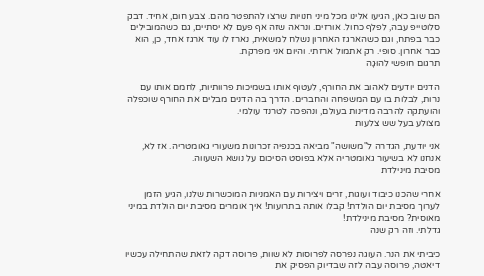הם שוב כאן, הגיעו אלינו מכל מיני חנויות שרצו להתפטר מהם. צבע חום, אחיד. דבק סלוטייפ עבה, לפלף כחול. אורזים. ונראה שזה אף פעם לא יסתיים, גם כשהמובילים כבר בפתח, וגם כשהארגז האחרון נשלח למשאית, נארז לו עוד ארגז אחד, כן, הוא כבר אחרון. סופי. רק אתמול ארזתי. והיום אני מפרקת.
תרגום חופשי להוּגָה

הדנים יודעים לאהוב את החורף, לעטוף אותו בשמיכות פרוותיות, לחמם אותו עם נרות, לבלות בו עם המשפחה והחברים. הדרך בה הדנים מבלים את החורף שוכפלה והועתקה להרבה מדינות בעולם, ונהפכה לטרנד עולמי.
מצולע בעל שש צלעות

אני יודעת, הגדרה ל"משושה" מביאה בכנפיה זכרונות משעורי גאומטריה. אז לא, אנחנו לא בשיעור גאומטריה אלא בפוסט הסיכום על נושא השעווה.
מסיבת מינילדת

אחרי שהכנו כיבוד ועוגות, זרים ויצירות עם האמניות המוכשרות שלנו, הגיע הזמן לערוך מסיבת יום הולדת! קבלו אותה בתרועות! איך אומרים מסיבת יום הולדת במיני מאוסית? מסיבת מינילדת!
גדלתי. וזה רק שנה

כיביתי את הנר. העוגה נפרסה לפרוסות לא שוות, פרוסה דקה לזאת שהתחילה עכשיו דיאטה, פרוסה עבה לזה שבדיוק הפסיק את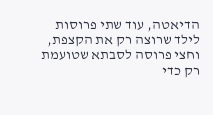הדיאטה, עוד שתי פרוסות לילד שרוצה רק את הקצפת, וחצי פרוסה לסבתא שטועמת רק כדי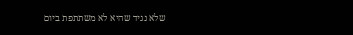שלא נגיד שהיא לא משתתפת ביום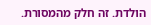הולדת. זה חלק מהמסורת.